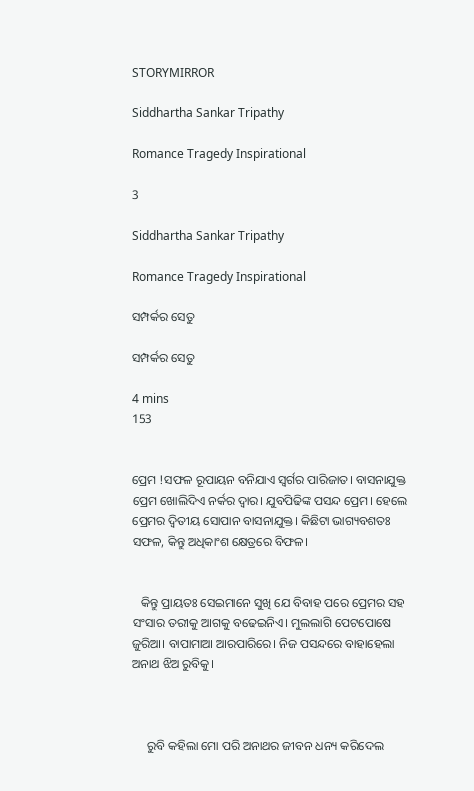STORYMIRROR

Siddhartha Sankar Tripathy

Romance Tragedy Inspirational

3

Siddhartha Sankar Tripathy

Romance Tragedy Inspirational

ସମ୍ପର୍କର ସେତୁ

ସମ୍ପର୍କର ସେତୁ

4 mins
153


ପ୍ରେମ !ସଫଳ ରୂପାୟନ ବନିଯାଏ ସ୍ୱର୍ଗର ପାରିଜାତ। ବାସନାଯୁକ୍ତ ପ୍ରେମ ଖୋଲିଦିଏ ନର୍କର ଦ୍ୱାର। ଯୁବପିଢିଙ୍କ ପସନ୍ଦ ପ୍ରେମ। ହେଲେ ପ୍ରେମର ଦ୍ୱିତୀୟ ସୋପାନ ବାସନାଯୁକ୍ତ। କିଛିଟା ଭାଗ୍ୟବଶତଃ ସଫଳ, କିନ୍ତୁ ଅଧିକାଂଶ କ୍ଷେତ୍ରରେ ବିଫଳ।


   କିନ୍ତୁ ପ୍ରାୟତଃ ସେଇମାନେ ସୁଖି ଯେ ବିବାହ ପରେ ପ୍ରେମର ସହ ସଂସାର ତରୀକୁ ଆଗକୁ ବଢେଇନିଏ। ମୁଲଲାଗି ପେଟପୋଷେ ଜୁରିଆ। ବାପାମାଆ ଆରପାରିରେ। ନିଜ ପସନ୍ଦରେ ବାହାହେଲା ଅନାଥ ଝିଅ ରୁବିକୁ।



     ରୁବି କହିଲା ମୋ ପରି ଅନାଥର ଜୀବନ ଧନ୍ୟ କରିଦେଲ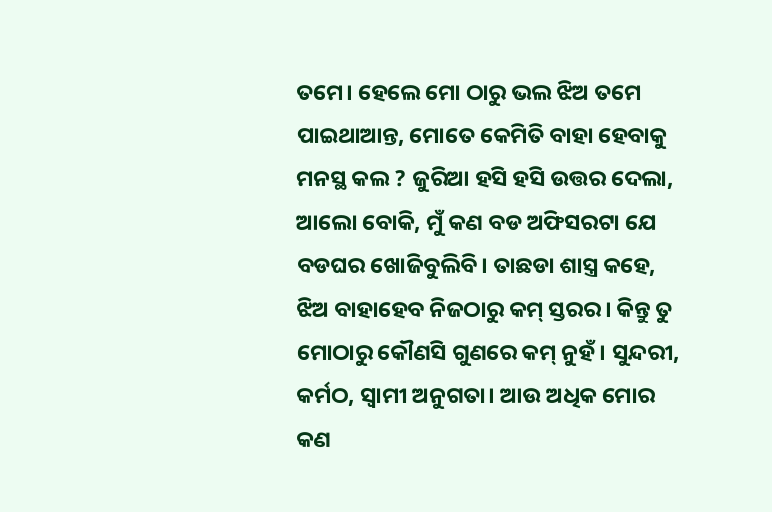ତମେ। ହେଲେ ମୋ ଠାରୁ ଭଲ ଝିଅ ତମେ ପାଇଥାଆନ୍ତ, ମୋତେ କେମିତି ବାହା ହେବାକୁ ମନସ୍ଥ କଲ ? ଜୁରିଆ ହସି ହସି ଉତ୍ତର ଦେଲା, ଆଲୋ ବୋକି, ମୁଁ କଣ ବଡ ଅଫିସରଟା ଯେ ବଡଘର ଖୋଜିବୁଲିବି। ତାଛଡା ଶାସ୍ତ୍ର କହେ, ଝିଅ ବାହାହେବ ନିଜଠାରୁ କମ୍ ସ୍ତରର। କିନ୍ତୁ ତୁ ମୋଠାରୁ କୌଣସି ଗୁଣରେ କମ୍ ନୁହଁ। ସୁନ୍ଦରୀ, କର୍ମଠ, ସ୍ୱାମୀ ଅନୁଗତା। ଆଉ ଅଧିକ ମୋର କଣ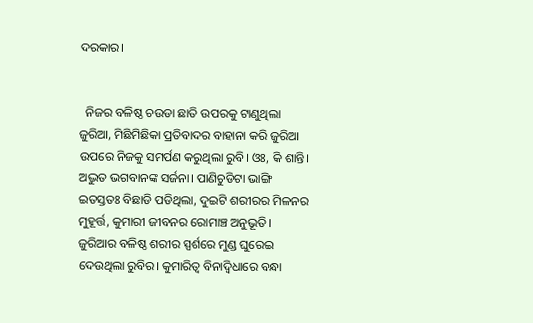ଦରକାର।


  ନିଜର ବଳିଷ୍ଠ ଚଉଡା ଛାତି ଉପରକୁ ଟାଣୁଥିଲା ଜୁରିଆ, ମିଛିମିଛିକା ପ୍ରତିବାଦର ବାହାନା କରି ଜୁରିଆ ଉପରେ ନିଜକୁ ସମର୍ପଣ କରୁଥିଲା ରୁବି। ଓଃ, କି ଶାନ୍ତି। ଅଦ୍ଭୁତ ଭଗବାନଙ୍କ ସର୍ଜନା। ପାଣିଚୁଡିଟା ଭାଙ୍ଗି ଇତସ୍ତତଃ ବିଛାଡି ପଡିଥିଲା, ଦୁଇଟି ଶରୀରର ମିଳନର ମୁହୂର୍ତ୍ତ, କୁମାରୀ ଜୀବନର ରୋମାଞ୍ଚ ଅନୁଭୂତି। ଜୁରିଆର ବଳିଷ୍ଠ ଶରୀର ସ୍ପର୍ଶରେ ମୁଣ୍ଡ ଘୁରେଇ ଦେଉଥିଲା ରୁବିର। କୁମାରିତ୍ୱ ବିନାଦ୍ୱିଧାରେ ବନ୍ଧା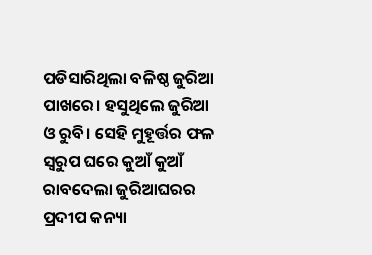ପଡିସାରିଥିଲା ବଳିଷ୍ଠ ଜୁରିଆ ପାଖରେ। ହସୁଥିଲେ ଜୁରିଆ ଓ ରୁବି। ସେହି ମୁହୂର୍ତ୍ତର ଫଳ ସ୍ୱରୁପ ଘରେ କୁଆଁ କୁଆଁ ରାବଦେଲା ଜୁରିଆଘରର ପ୍ରଦୀପ କନ୍ୟା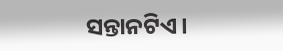ସନ୍ତାନଟିଏ।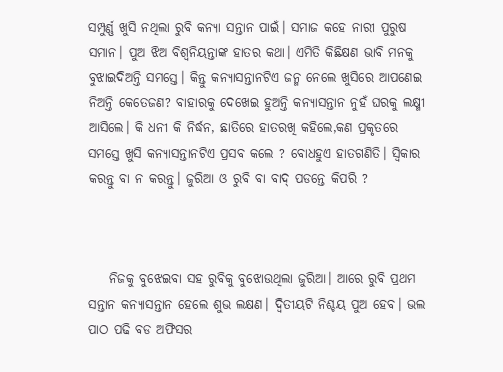ସମ୍ପୁର୍ଣ୍ଣ ଖୁସି ନଥିଲା ରୁବି କନ୍ୟା ସନ୍ତାନ ପାଇଁ। ସମାଜ କହେ ନାରୀ ପୁରୁଷ ସମାନ। ପୁଅ ଝିଅ ବିଶ୍ୱନିୟନ୍ତାଙ୍କ ହାତର କଥା। ଏମିତି କିଛିକ୍ଷଣ ଭାବି ମନକୁ ବୁଝାଇଦିଅନ୍ତି ସମସ୍ତେ। କିନ୍ତୁ କନ୍ୟାସନ୍ତାନଟିଏ ଜନ୍ମ ନେଲେ ଖୁସିରେ ଆପଣେଇ ନିଅନ୍ତି କେତେଜଣ? ବାହାରକୁ ଦେଖେଇ ହୁଅନ୍ତି କନ୍ୟାସନ୍ତାନ ନୁହଁ ଘରକୁ ଲକ୍ଷ୍ମୀ ଆସିଲେ। କି ଧନୀ କି ନିର୍ଦ୍ଧନ, ଛାତିରେ ହାତରଖି କହିଲେ,କଣ ପ୍ରକୃତରେ ସମସ୍ତେ ଖୁସି କନ୍ୟାସନ୍ତାନଟିଏ ପ୍ରସବ କଲେ ? ବୋଧହୁଏ ହାତଗଣିତି। ସ୍ଵିକାର କରନ୍ତୁ ବା ନ କରନ୍ତୁ। ଜୁରିଆ ଓ ରୁବି ବା ବାଦ୍ ପଡନ୍ତେ କିପରି ?



    ନିଜକୁ ବୁଝେଇବା ସହ ରୁବିକୁ ବୁଝୋଉଥିଲା ଜୁରିଆ। ଆରେ ରୁବି ପ୍ରଥମ ସନ୍ତାନ କନ୍ୟାସନ୍ତାନ ହେଲେ ଶୁଭ ଲକ୍ଷଣ। ଦ୍ୱିତୀୟଟି ନିଶ୍ଚୟ ପୁଅ ହେବ। ଭଲ ପାଠ ପଢି ବଡ ଅଫିସର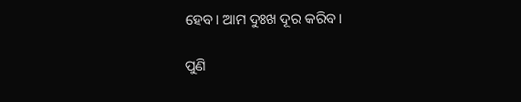ହେବ। ଆମ ଦୁଃଖ ଦୂର କରିବ।

ପୁଣି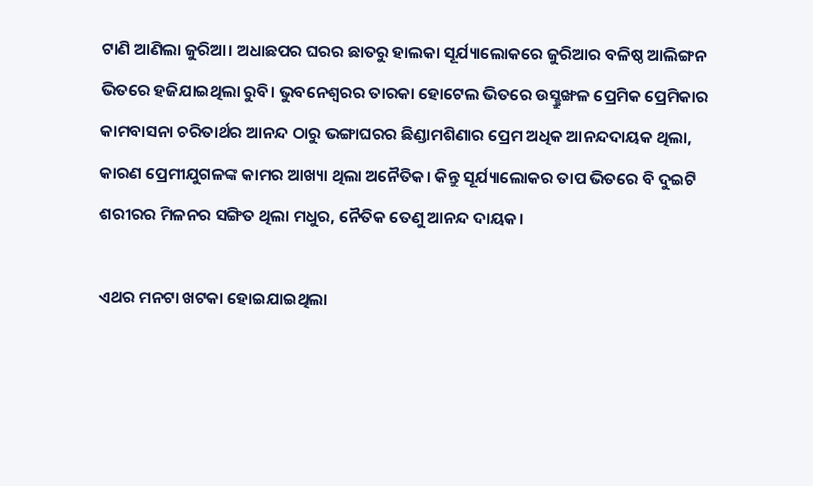ଟାଣି ଆଣିଲା ଜୁରିଆ। ଅଧାଛପର ଘରର ଛାତରୁ ହାଲକା ସୂର୍ଯ୍ୟାଲୋକରେ ଜୁରିଆର ବଳିଷ୍ଠ ଆଲିଙ୍ଗନ ଭିତରେ ହଜିଯାଇଥିଲା ରୁବି। ଭୁବନେଶ୍ବରର ତାରକା ହୋଟେଲ ଭିତରେ ଉସ୍ଛ୍ରୁଙ୍ଖଳ ପ୍ରେମିକ ପ୍ରେମିକାର କାମବାସନା ଚରିତାର୍ଥର ଆନନ୍ଦ ଠାରୁ ଭଙ୍ଗାଘରର ଛିଣ୍ଡାମଶିଣାର ପ୍ରେମ ଅଧିକ ଆନନ୍ଦଦାୟକ ଥିଲା, କାରଣ ପ୍ରେମୀଯୁଗଳଙ୍କ କାମର ଆଖ୍ୟା ଥିଲା ଅନୈତିକ। କିନ୍ତୁ ସୂର୍ଯ୍ୟାଲୋକର ତାପ ଭିତରେ ବି ଦୁଇଟି ଶରୀରର ମିଳନର ସଙ୍ଗିତ ଥିଲା ମଧୁର, ନୈତିକ ତେଣୁ ଆନନ୍ଦ ଦାୟକ।

ଏଥର ମନଟା ଖଟକା ହୋଇଯାଇଥିଲା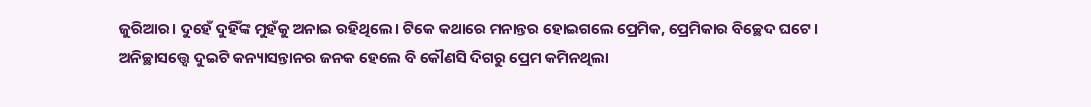ଜୁରିଆର। ଦୁହେଁ ଦୁହିଁଙ୍କ ମୁହଁକୁ ଅନାଇ ରହିଥିଲେ। ଟିକେ କଥାରେ ମନାନ୍ତର ହୋଇଗଲେ ପ୍ରେମିକ, ପ୍ରେମିକାର ବିଚ୍ଛେଦ ଘଟେ। ଅନିଚ୍ଛାସତ୍ତ୍ୱେ ଦୁଇଟି କନ୍ୟାସନ୍ତାନର ଜନକ ହେଲେ ବି କୌଣସି ଦିଗରୁ ପ୍ରେମ କମିନଥିଲା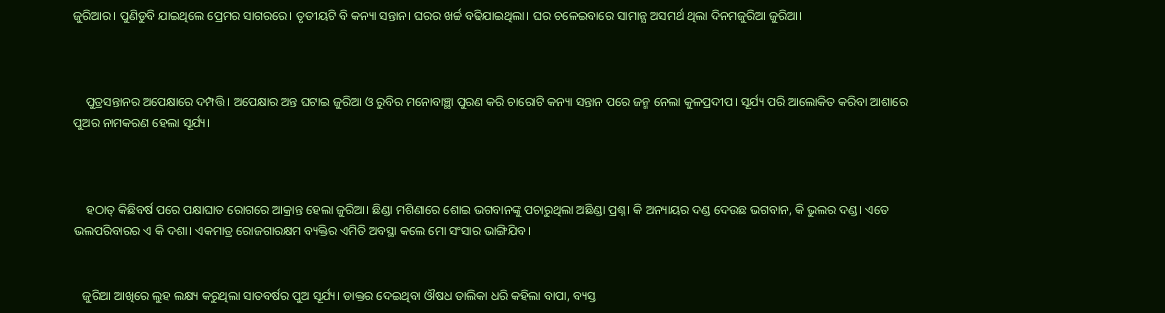ଜୁରିଆର। ପୁଣିଡୁବି ଯାଇଥିଲେ ପ୍ରେମର ସାଗରରେ। ତୃତୀୟଟି ବି କନ୍ୟା ସନ୍ତାନ। ଘରର ଖର୍ଚ୍ଚ ବଢିଯାଇଥିଲା। ଘର ଚଳେଇବାରେ ସାମାନ୍ଯ ଅସମର୍ଥ ଥିଲା ଦିନମଜୁରିଆ ଜୁରିଆ।



    ପୁତ୍ରସନ୍ତାନର ଅପେକ୍ଷାରେ ଦମ୍ପତ୍ତି। ଅପେକ୍ଷାର ଅନ୍ତ ଘଟାଇ ଜୁରିଆ ଓ ରୁବିର ମନୋବାଞ୍ଛା ପୁରଣ କରି ଚାରୋଟି କନ୍ୟା ସନ୍ତାନ ପରେ ଜନ୍ମ ନେଲା କୁଳପ୍ରଦୀପ। ସୂର୍ଯ୍ୟ ପରି ଆଲୋକିତ କରିବା ଆଶାରେ ପୁଅର ନାମକରଣ ହେଲା ସୂର୍ଯ୍ୟ।



    ହଠାତ୍ କିଛିବର୍ଷ ପରେ ପକ୍ଷାଘାତ ରୋଗରେ ଆକ୍ରାନ୍ତ ହେଲା ଜୁରିଆ। ଛିଣ୍ଡା ମଶିଣାରେ ଶୋଇ ଭଗବାନଙ୍କୁ ପଚାରୁଥିଲା ଅଛିଣ୍ଡା ପ୍ରଶ୍ନ। କି ଅନ୍ୟାୟର ଦଣ୍ଡ ଦେଉଛ ଭଗବାନ, କି ଭୁଲର ଦଣ୍ଡ। ଏତେ ଭଲପରିବାରର ଏ କି ଦଶା। ଏକମାତ୍ର ରୋଜଗାରକ୍ଷମ ବ୍ୟକ୍ତିର ଏମିତି ଅବସ୍ଥା କଲେ ମୋ ସଂସାର ଭାଙ୍ଗିଯିବ।


   ଜୁରିଆ ଆଖିରେ ଲୁହ ଲକ୍ଷ୍ୟ କରୁଥିଲା ସାତବର୍ଷର ପୁଅ ସୂର୍ଯ୍ୟ। ଡାକ୍ତର ଦେଇଥିବା ଔଷଧ ତାଲିକା ଧରି କହିଲା ବାପା, ବ୍ୟସ୍ତ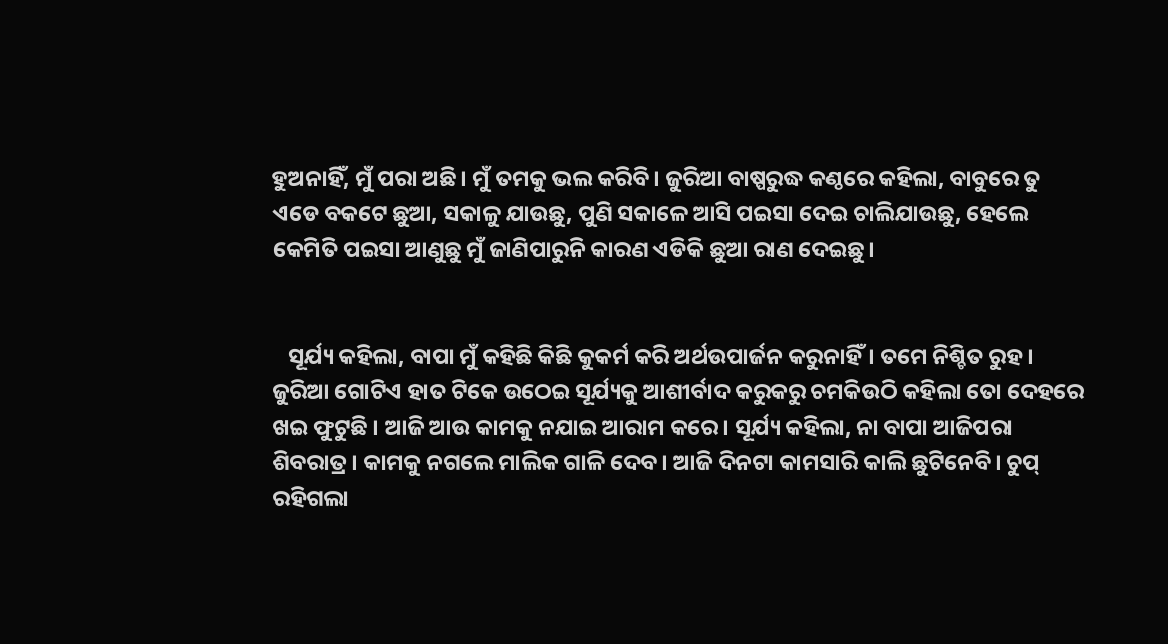ହୁଅନାହିଁ, ମୁଁ ପରା ଅଛି। ମୁଁ ତମକୁ ଭଲ କରିବି। ଜୁରିଆ ବାଷ୍ପରୁଦ୍ଧ କଣ୍ଠରେ କହିଲା, ବାବୁରେ ତୁ ଏଡେ ବକଟେ ଛୁଆ, ସକାଳୁ ଯାଉଛୁ, ପୁଣି ସକାଳେ ଆସି ପଇସା ଦେଇ ଚାଲିଯାଉଛୁ, ହେଲେ କେମିତି ପଇସା ଆଣୁଛୁ ମୁଁ ଜାଣିପାରୁନି କାରଣ ଏଡିକି ଛୁଆ ରାଣ ଦେଇଛୁ।


   ସୂର୍ଯ୍ୟ କହିଲା, ବାପା ମୁଁ କହିଛି କିଛି କୁକର୍ମ କରି ଅର୍ଥଉପାର୍ଜନ କରୁନାହିଁ। ତମେ ନିଶ୍ଚିତ ରୁହ। ଜୁରିଆ ଗୋଟିଏ ହାତ ଟିକେ ଉଠେଇ ସୂର୍ଯ୍ୟକୁ ଆଶୀର୍ବାଦ କରୁକରୁ ଚମକିଉଠି କହିଲା ତୋ ଦେହରେ ଖଇ ଫୁଟୁଛି । ଆଜି ଆଉ କାମକୁ ନଯାଇ ଆରାମ କରେ। ସୂର୍ଯ୍ୟ କହିଲା, ନା ବାପା ଆଜିପରା ଶିବରାତ୍ର। କାମକୁ ନଗଲେ ମାଲିକ ଗାଳି ଦେବ। ଆଜି ଦିନଟା କାମସାରି କାଲି ଛୁଟିନେବି। ଚୁପ୍ ରହିଗଲା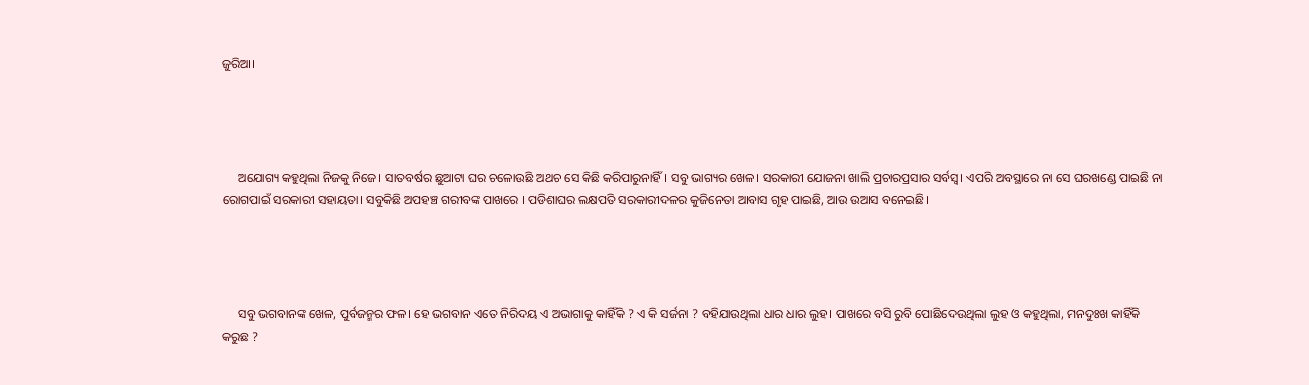ଜୁରିଆ।




     ଅଯୋଗ୍ୟ କହୁଥିଲା ନିଜକୁ ନିଜେ। ସାତବର୍ଷର ଛୁଆଟା ଘର ଚଳୋଉଛି ଅଥଚ ସେ କିଛି କରିପାରୁନାହିଁ। ସବୁ ଭାଗ୍ୟର ଖେଳ। ସରକାରୀ ଯୋଜନା ଖାଲି ପ୍ରଚାରପ୍ରସାର ସର୍ବସ୍ବ। ଏପରି ଅବସ୍ଥାରେ ନା ସେ ଘରଖଣ୍ଡେ ପାଇଛି ନା ରୋଗପାଇଁ ସରକାରୀ ସହାୟତା। ସବୁକିଛି ଅପହଞ୍ଚ ଗରୀବଙ୍କ ପାଖରେ । ପଡିଶାଘର ଲକ୍ଷପତି ସରକାରୀଦଳର କୁଜିନେତା ଆବାସ ଗୃହ ପାଇଛି, ଆଉ ଉଆସ ବନେଇଛି।




     ସବୁ ଭଗବାନଙ୍କ ଖେଳ, ପୁର୍ବଜନ୍ମର ଫଳ। ହେ ଭଗବାନ ଏତେ ନିରିଦୟ ଏ ଅଭାଗାକୁ କାହିଁକି ? ଏ କି ସର୍ଜନା ? ବହିଯାଉଥିଲା ଧାର ଧାର ଲୁହ। ପାଖରେ ବସି ରୁବି ପୋଛିଦେଉଥିଲା ଲୁହ ଓ କହୁଥିଲା, ମନଦୁଃଖ କାହିଁକି କରୁଛ ?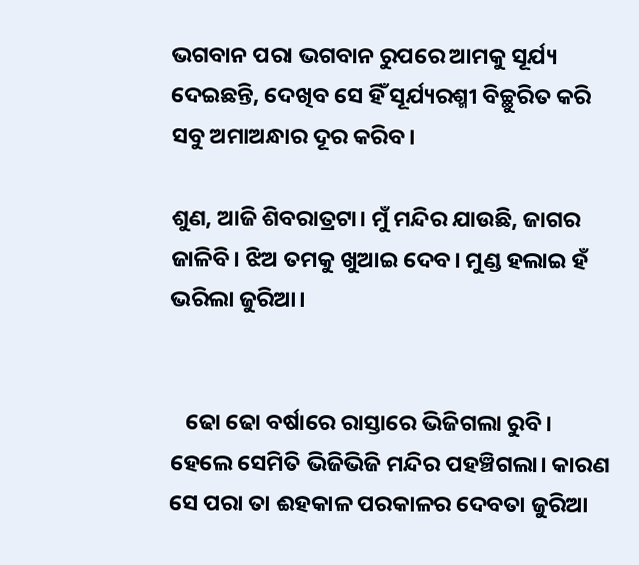ଭଗବାନ ପରା ଭଗବାନ ରୁପରେ ଆମକୁ ସୂର୍ଯ୍ୟ ଦେଇଛନ୍ତି, ଦେଖିବ ସେ ହିଁ ସୂର୍ଯ୍ୟରଶ୍ମୀ ବିଚ୍ଛୁରିତ କରି ସବୁ ଅମାଅନ୍ଧାର ଦୂର କରିବ।

ଶୁଣ, ଆଜି ଶିବରାତ୍ରଟା। ମୁଁ ମନ୍ଦିର ଯାଉଛି, ଜାଗର ଜାଳିବି। ଝିଅ ତମକୁ ଖୁଆଇ ଦେବ। ମୁଣ୍ଡ ହଲାଇ ହଁ ଭରିଲା ଜୁରିଆ।


   ଢୋ ଢୋ ବର୍ଷାରେ ରାସ୍ତାରେ ଭିଜିଗଲା ରୁବି। ହେଲେ ସେମିତି ଭିଜିଭିଜି ମନ୍ଦିର ପହଞ୍ଚିଗଲା। କାରଣ ସେ ପରା ତା ଈହକାଳ ପରକାଳର ଦେବତା ଜୁରିଆ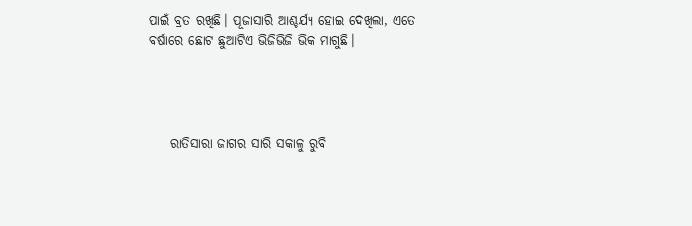ପାଇଁ ବ୍ରତ ରଖିଛି। ପୂଜାସାରି ଆଶ୍ଚର୍ଯ୍ଯ ହୋଇ ଦେଖିଲା, ଏତେ ବର୍ଷାରେ ଛୋଟ ଛୁଆଟିଏ ଭିଜିଭିଜି ଭିକ ମାଗୁଛି।




    ରାତିସାରା ଜାଗର ସାରି ସକାଳୁ ରୁବି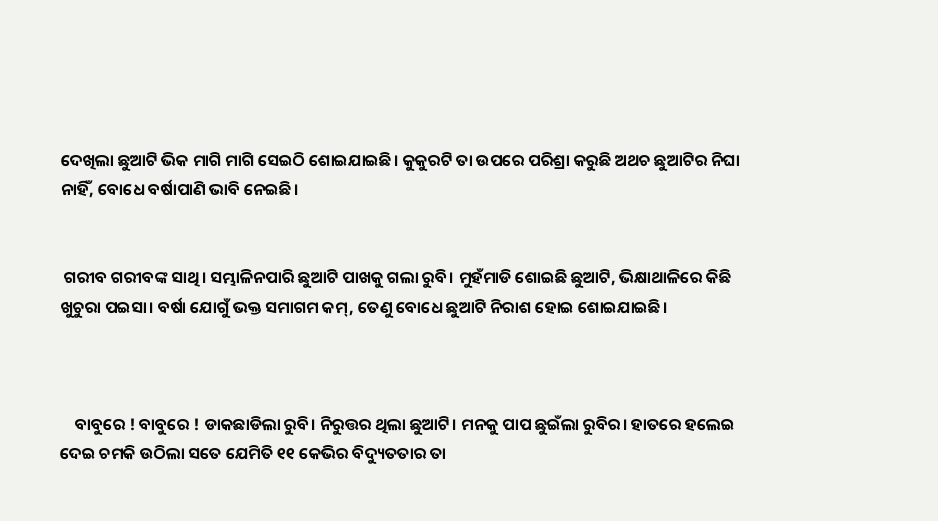ଦେଖିଲା ଛୁଆଟି ଭିକ ମାଗି ମାଗି ସେଇଠି ଶୋଇଯାଇଛି। କୁକୁରଟି ତା ଉପରେ ପରିଶ୍ରା କରୁଛି ଅଥଚ ଛୁଆଟିର ନିଘା ନାହିଁ, ବୋଧେ ବର୍ଷାପାଣି ଭାବି ନେଇଛି।


 ଗରୀବ ଗରୀବଙ୍କ ସାଥି। ସମ୍ଭାଳିନପାରି ଛୁଆଟି ପାଖକୁ ଗଲା ରୁବି। ମୁହଁମାଡି ଶୋଇଛି ଛୁଆଟି, ଭିକ୍ଷାଥାଳିରେ କିଛି ଖୁଚୁରା ପଇସା। ବର୍ଷା ଯୋଗୁଁ ଭକ୍ତ ସମାଗମ କମ୍, ତେଣୁ ବୋଧେ ଛୁଆଟି ନିରାଶ ହୋଇ ଶୋଇଯାଇଛି।



    ବାବୁରେ ! ବାବୁରେ ! ଡାକଛାଡିଲା ରୁବି। ନିରୁତ୍ତର ଥିଲା ଛୁଆଟି। ମନକୁ ପାପ ଛୁଇଁଲା ରୁବିର। ହାତରେ ହଲେଇ ଦେଇ ଚମକି ଉଠିଲା ସତେ ଯେମିତି ୧୧ କେଭିର ବିଦ୍ୟୁତତାର ତା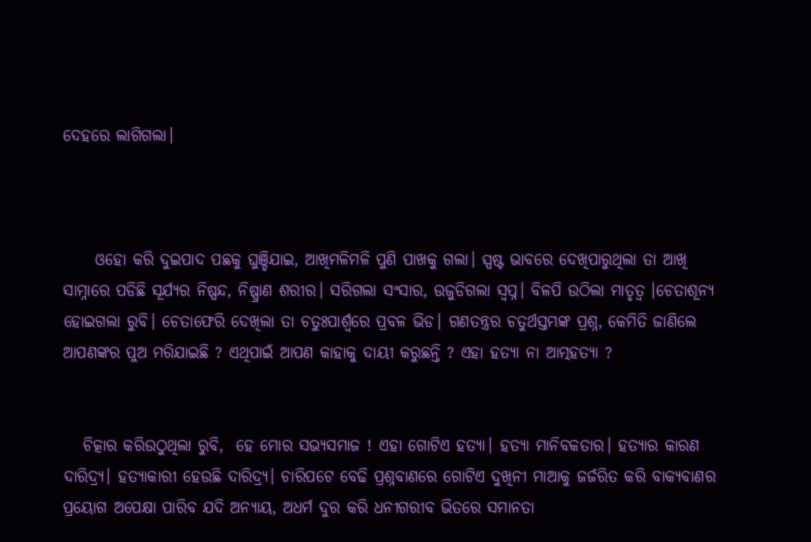ଦେହରେ ଲାଗିଗଲା।



     ଓହୋ କରି ଦୁଇପାଦ ପଛକୁ ଘୁଞ୍ଚିଯାଇ, ଆଖିମଳିମଳି ପୁଣି ପାଖକୁ ଗଲା। ସ୍ପଷ୍ଟ ଭାବରେ ଦେଖିପାରୁଥିଲା ତା ଆଖି ସାମ୍ନାରେ ପଡିଛି ସୂର୍ଯ୍ୟର ନିଷ୍ପନ୍ଦ, ନିଷ୍ପ୍ରାଣ ଶରୀର। ସରିଗଲା ସଂସାର, ଉଜୁଡିଗଲା ସ୍ୱପ୍ନ। ବିଳପି ଉଠିଲା ମାତୃତ୍ୱ ।ଚେତାଶୂନ୍ୟ ହୋଇଗଲା ରୁବି। ଚେତାଫେରି ଦେଖିଲା ତା ଚତୁଃପାର୍ଶ୍ୱରେ ପ୍ରବଳ ଭିଡ। ଗଣତନ୍ତ୍ରର ଚତୁର୍ଥସ୍ତମ୍ଭଙ୍କ ପ୍ରଶ୍ନ, କେମିତି ଜାଣିଲେ ଆପଣଙ୍କର ପୁଅ ମରିଯାଇଛି ? ଏଥିପାଇଁ ଆପଣ କାହାକୁ ଦାୟୀ କରୁଛନ୍ତି ? ଏହା ହତ୍ୟା ନା ଆତ୍ମହତ୍ୟା ?


   ଚିତ୍କାର କରିଉଠୁଥିଲା ରୁବି,  ହେ ମୋର ସଭ୍ୟସମାଜ ! ଏହା ଗୋଟିଏ ହତ୍ୟା। ହତ୍ୟା ମାନିବକତାର। ହତ୍ୟାର କାରଣ ଦାରିଦ୍ର୍ଯ। ହତ୍ୟାକାରୀ ହେଉଛି ଦାରିଦ୍ର୍ଯ। ଚାରିପଟେ ବେଢି ପ୍ରଶ୍ନବାଣରେ ଗୋଟିଏ ଦୁଖିନୀ ମାଆକୁ ଜର୍ଜରିତ କରି ବାକ୍ଯବାଣର ପ୍ରୟୋଗ ଅପେକ୍ଷା ପାରିବ ଯଦି ଅନ୍ୟାୟ, ଅଧର୍ମ ଦୁର କରି ଧନୀଗରୀବ ଭିତରେ ସମାନତା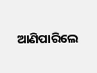ଆଣିପାରିଲେ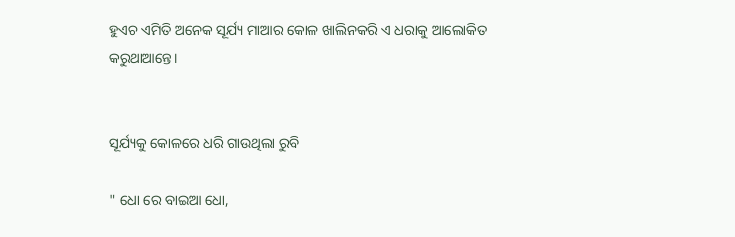ହୁଏଚ ଏମିତି ଅନେକ ସୂର୍ଯ୍ୟ ମାଆର କୋଳ ଖାଲିନକରି ଏ ଧରାକୁ ଆଲୋକିତ କରୁଥାଆନ୍ତେ।


ସୂର୍ଯ୍ୟକୁ କୋଳରେ ଧରି ଗାଉଥିଲା ରୁବି

" ଧୋ ରେ ବାଇଆ ଧୋ,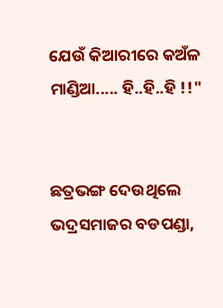ଯେଉଁ କିଆରୀରେ କଅଁଳ ମାଣ୍ଡିଆ..... ହି..ହି..ହି !!"


ଛତ୍ରଭଙ୍ଗ ଦେଉଥିଲେ ଭଦ୍ରସମାଜର ବଡପଣ୍ଡା,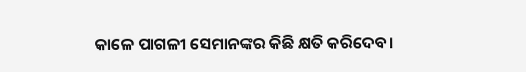କାଳେ ପାଗଳୀ ସେମାନଙ୍କର କିଛି କ୍ଷତି କରିଦେବ।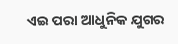ଏଇ ପରା ଆଧୁନିକ ଯୁଗର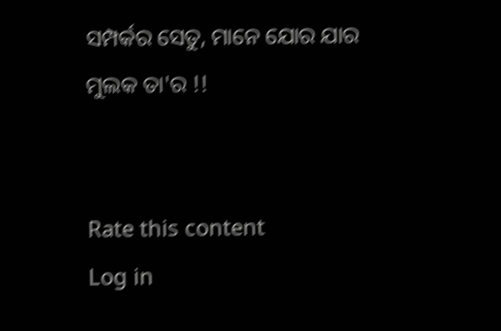ସମ୍ପର୍କର ସେତୁ, ମାନେ ଯୋର ଯାର ମୁଲକ ତା'ର !!


Rate this content
Log in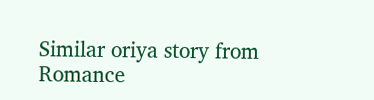Similar oriya story from Romance